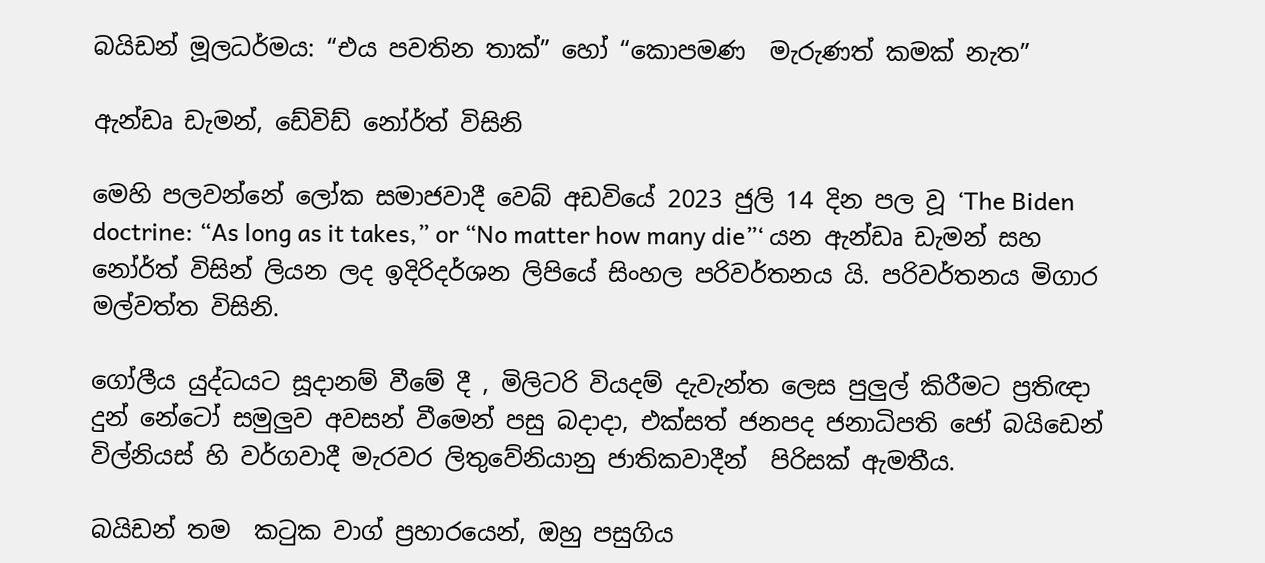බයිඩන් මූලධර්මය: “එය පවතින තාක්” හෝ “කොපමණ  මැරුණත් කමක් නැත”

ඇන්ඩෘ ඩැමන්, ඩේවිඩ් නෝර්ත් විසිනි

මෙහි පලවන්නේ ලෝක සමාජවාදී වෙබ් අඩවියේ 2023 ජුලි 14 දින පල වූ ‘The Biden doctrine: “As long as it takes,” or “No matter how many die”‘ යන ඇන්ඩෘ ඩැමන් සහ නෝර්ත් විසින් ලියන ලද ඉදිරිදර්ශන ලිපියේ සිංහල පරිවර්තනය යි. පරිවර්තනය මිගාර මල්වත්ත විසිනි.

ගෝලීය යුද්ධයට සූදානම් වීමේ දී , මිලිටරි වියදම් දැවැන්ත ලෙස පුලුල් කිරීමට ප්‍රතිඥා දුන් නේටෝ සමුලුව අවසන් වීමෙන් පසු බදාදා, එක්සත් ජනපද ජනාධිපති ජෝ බයිඩෙන් විල්නියස් හි වර්ගවාදී මැරවර ලිතුවේනියානු ජාතිකවාදීන්  පිරිසක් ඇමතීය.

බයිඩන් තම  කටුක වාග් ප්‍රහාරයෙන්, ඔහු පසුගිය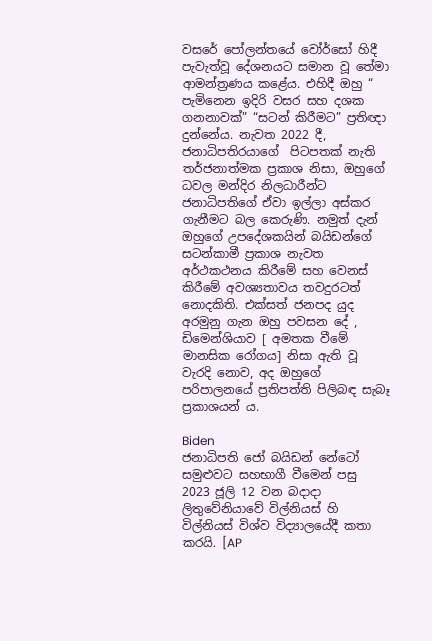වසරේ පෝලන්තයේ වෝර්සෝ හිදී පැවැත්වූ දේශනයට සමාන වූ තේමා ආමන්ත්‍රණය කළේය. එහිදී ඔහු “ පැමිනෙන ඉදිරි වසර සහ දශක ගනනාවක්” “සටන් කිරීමට” ප්‍රතිඥා දුන්නේය. නැවත 2022 දී, ජනාධිපතිරයාගේ  පිටපතක් නැති  තර්ජනාත්මක ප්‍රකාශ නිසා, ඔහුගේ ධවල මන්දිර නිලධාරීන්ට  ජනාධිපතිගේ ඒවා ඉල්ලා අස්කර ගැනීමට බල කෙරුණි. නමුත් දැන් ඔහුගේ උපදේශකයින් බයිඩන්ගේ සටන්කාමී ප්‍රකාශ නැවත අර්ථකථනය කිරීමේ සහ වෙනස් කිරීමේ අවශ්‍යතාවය තවදුරටත් නොදකිති. එක්සත් ජනපද යුද අරමුනු ගැන ඔහු පවසන දේ , ඩිමෙන්ශියාව [ අමතක වීමේ මානසික රෝගය] නිසා ඇති වූ වැරදි නොව, අද ඔහුගේ පරිපාලනයේ ප්‍රතිපත්ති පිලිබඳ සැබෑ ප්‍රකාශයන් ය.

Biden
ජනාධිපති ජෝ බයිඩන් නේටෝ සමුළුවට සහභාගී වීමෙන් පසු 2023 ජූලි 12 වන බදාදා ලිතුවේනියාවේ විල්නියස් හි විල්නියස් විශ්ව විද්‍යාලයේදී කතා කරයි. [AP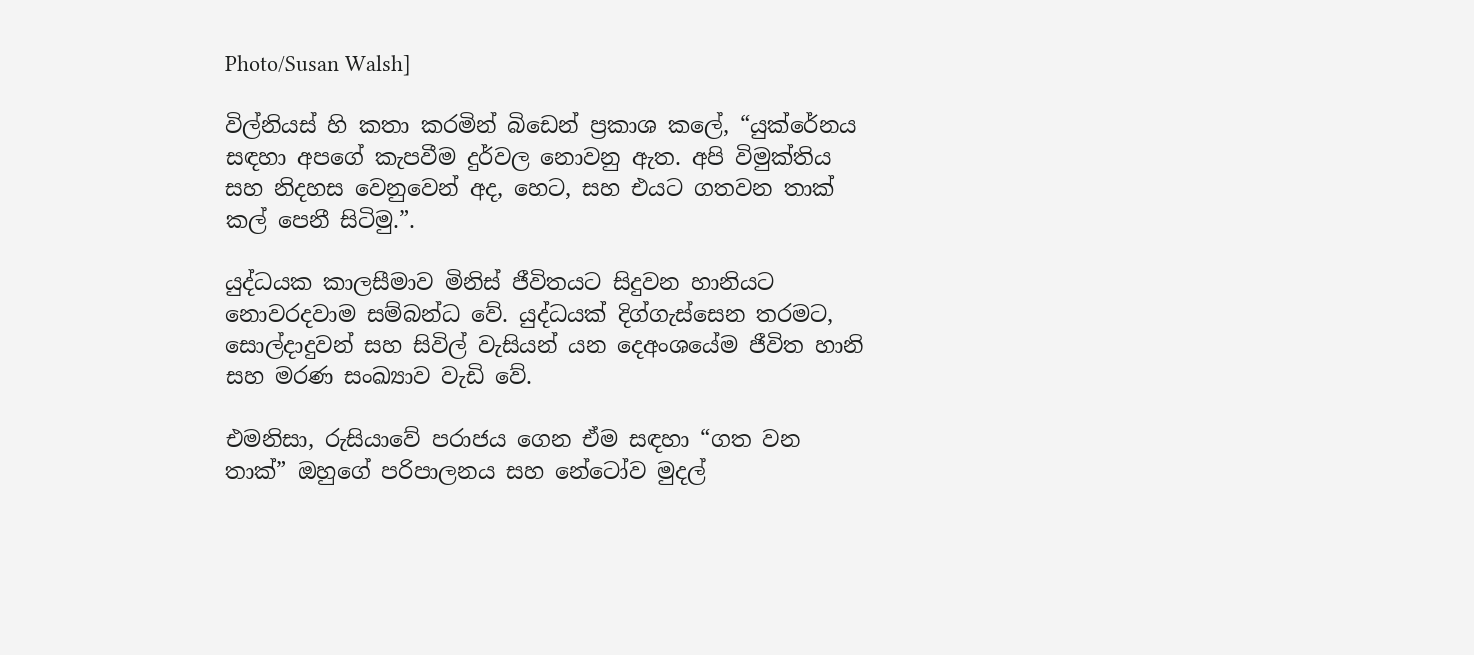Photo/Susan Walsh]

විල්නියස් හි කතා කරමින් බිඩෙන් ප්‍රකාශ කලේ, “යුක්රේනය සඳහා අපගේ කැපවීම දුර්වල නොවනු ඇත. අපි විමුක්තිය සහ නිදහස වෙනුවෙන් අද, හෙට, සහ එයට ගතවන තාක් කල් පෙනී සිටිමු.”.

යුද්ධයක කාලසීමාව මිනිස් ජීවිතයට සිදුවන හානියට නොවරදවාම සම්බන්ධ වේ. යුද්ධයක් දිග්ගැස්සෙන තරමට, සොල්දාදුවන් සහ සිවිල් වැසියන් යන දෙඅංශයේම ජීවිත හානි සහ මරණ සංඛ්‍යාව වැඩි වේ.

එමනිසා, රුසියාවේ පරාජය ගෙන ඒම සඳහා “ගත වන තාක්” ඔහුගේ පරිපාලනය සහ නේටෝව මුදල්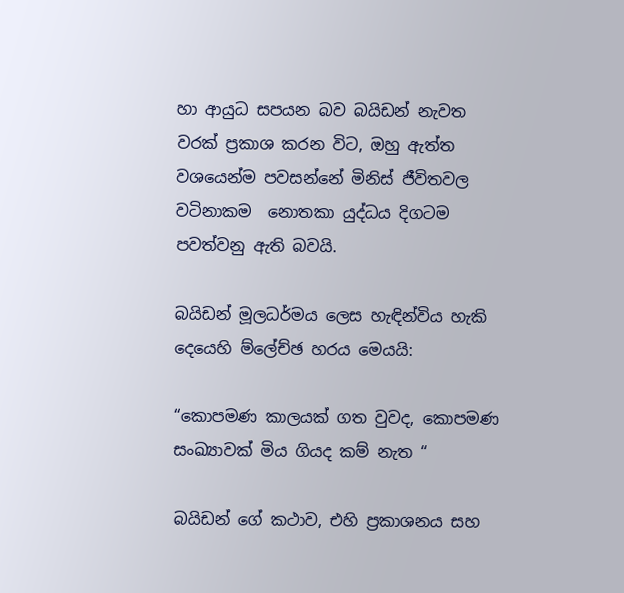හා ආයුධ සපයන බව බයිඩන් නැවත වරක් ප්‍රකාශ කරන විට, ඔහු ඇත්ත වශයෙන්ම පවසන්නේ මිනිස් ජීවිතවල වටිනාකම  නොතකා යුද්ධය දිගටම පවත්වනු ඇති බවයි.

බයිඩන් මූලධර්මය ලෙස හැඳින්විය හැකි දෙයෙහි ම්ලේච්ඡ හරය මෙයයි:

“කොපමණ කාලයක් ගත වුවද, කොපමණ සංඛ්‍යාවක් මිය ගියද කම් නැත “

බයිඩන් ගේ කථාව, එහි ප්‍රකාශනය සහ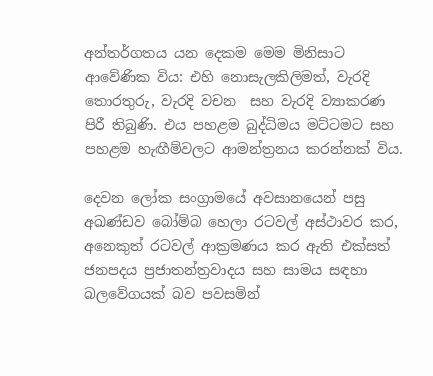අන්තර්ගතය යන දෙකම මෙම මිනිසාට ආවේණික විය: එහි නොසැලකිලිමත්, වැරදි තොරතුරු, වැරදි වචන  සහ වැරදි ව්‍යාකරණ පිරී තිබුණි. එය පහළම බුද්ධිමය මට්ටමට සහ පහළම හැඟීම්වලට ආමන්ත්‍රනය කරන්නක් විය.

දෙවන ලෝක සංග්‍රාමයේ අවසානයෙන් පසු අඛණ්ඩව බෝම්බ හෙලා රටවල් අස්ථාවර කර, අනෙකුත් රටවල් ආක්‍රමණය කර ඇති එක්සත් ජනපදය ප්‍රජාතන්ත්‍රවාදය සහ සාමය සඳහා බලවේගයක් බව පවසමින්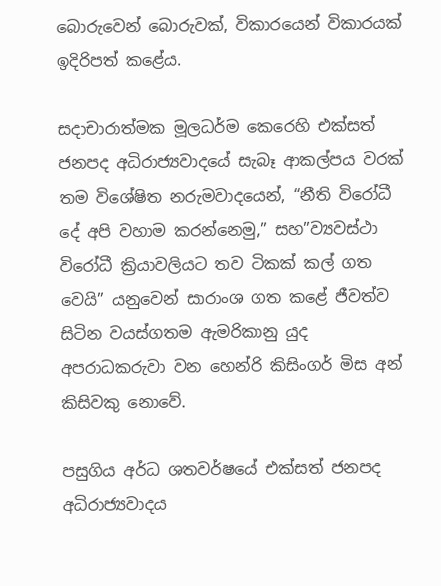බොරුවෙන් බොරුවක්, විකාරයෙන් විකාරයක් ඉදිරිපත් කළේය.

සදාචාරාත්මක මූලධර්ම කෙරෙහි එක්සත් ජනපද අධිරාජ්‍යවාදයේ සැබෑ ආකල්පය වරක් තම විශේෂිත නරුමවාදයෙන්, “නීති විරෝධී දේ අපි වහාම කරන්නෙමු,” සහ”ව්‍යවස්ථා විරෝධී ක්‍රියාවලියට තව ටිකක් කල් ගත වෙයි” යනුවෙන් සාරාංශ ගත කළේ ජීවත්ව සිටින වයස්ගතම ඇමරිකානු යුද අපරාධකරුවා වන හෙන්රි කිසිංගර් මිස අන් කිසිවකු නොවේ.

පසුගිය අර්ධ ශතවර්ෂයේ එක්සත් ජනපද අධිරාජ්‍යවාදය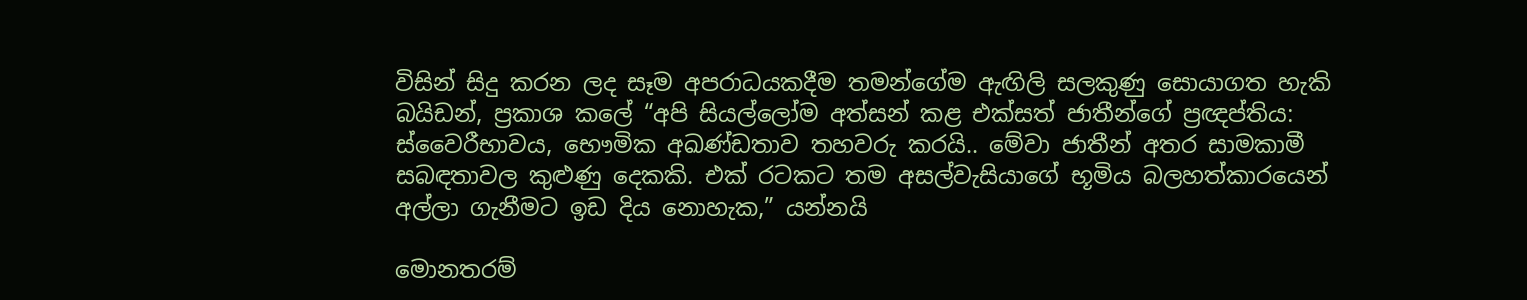විසින් සිදු කරන ලද සෑම අපරාධයකදීම තමන්ගේම ඇඟිලි සලකුණු සොයාගත හැකි බයිඩන්, ප්‍රකාශ කලේ “අපි සියල්ලෝම අත්සන් කළ එක්සත් ජාතීන්ගේ ප්‍රඥප්තිය: ස්වෛරීභාවය, භෞමික අඛණ්ඩතාව තහවරු කරයි.. මේවා ජාතීන් අතර සාමකාමී සබඳතාවල කුළුණු දෙකකි. එක් රටකට තම අසල්වැසියාගේ භූමිය බලහත්කාරයෙන් අල්ලා ගැනීමට ඉඩ දිය නොහැක,” යන්නයි

මොනතරම්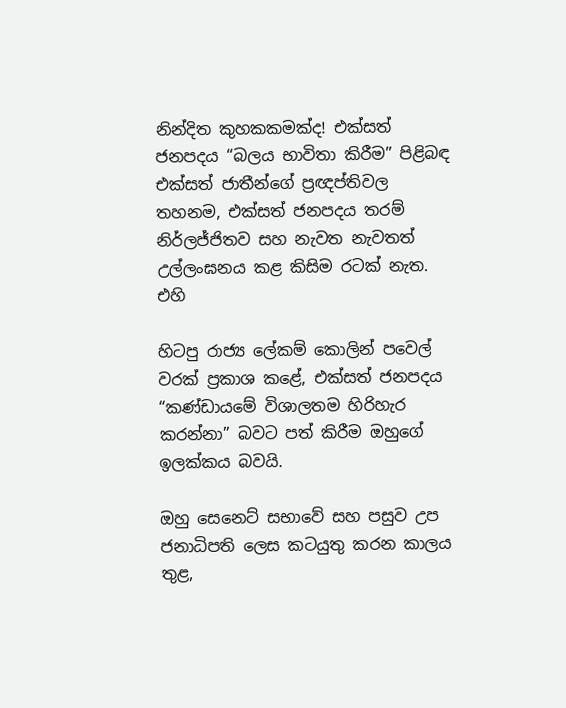නින්දිත කුහකකමක්ද! එක්සත් ජනපදය “බලය භාවිතා කිරීම” පිළිබඳ එක්සත් ජාතීන්ගේ ප්‍රඥප්තිවල තහනම, එක්සත් ජනපදය තරම් නිර්ලජ්ජිතව සහ නැවත නැවතත් උල්ලංඝනය කළ කිසිම රටක් නැත. එහි

හිටපු රාජ්‍ය ලේකම් කොලින් පවෙල් වරක් ප්‍රකාශ කළේ, එක්සත් ජනපදය “කණ්ඩායමේ විශාලතම හිරිහැර කරන්නා” බවට පත් කිරීම ඔහුගේ ඉලක්කය බවයි.

ඔහු සෙනෙට් සභාවේ සහ පසුව උප ජනාධිපති ලෙස කටයුතු කරන කාලය තුළ,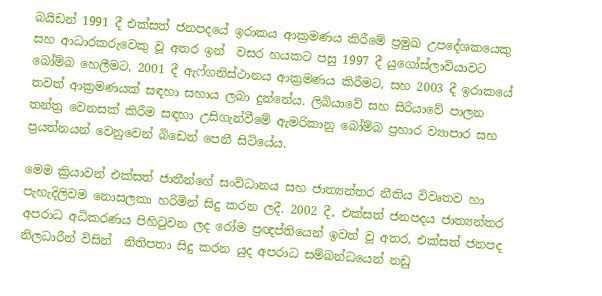බයිඩන් 1991 දී එක්සත් ජනපදයේ ඉරාකය ආක්‍රමණය කිරීමේ ප්‍රමුඛ උපදේශකයෙකු සහ ආධාරකරුවෙකු වූ අතර ඉන්  වසර හයකට පසු 1997 දී යුගෝස්ලාවියාවට බෝම්බ හෙලීමට, 2001 දී ඇෆ්ගනිස්ථානය ආක්‍රමණය කිරීමට, සහ 2003 දී ඉරාකයේ තවත් ආක්‍රමණයක් සඳහා සහාය ලබා දුන්නේය. ලිබියාවේ සහ සිරියාවේ පාලන තන්ත්‍ර වෙනසක් කිරීම සඳහා උසිගැන්වීමේ ඇමරිකානු බෝම්බ ප්‍රහාර ව්‍යාපාර සහ ප්‍රයත්නයන් වෙනුවෙන් බිඩෙන් පෙනී සිටියේය.

මෙම ක්‍රියාවන් එක්සත් ජාතීන්ගේ සංවිධානය සහ ජාත්‍යන්තර නීතිය විවෘතව හා පැහැදිලිවම නොසලකා හරිමින් සිදු කරන ලදී. 2002 දී, එක්සත් ජනපදය ජාත්‍යන්තර අපරාධ අධිකරණය පිහිටුවන ලද රෝම ප්‍රඥප්තියෙන් ඉවත් වූ අතර, එක්සත් ජනපද නිලධාරීන් විසින්  නිතිපතා සිදු කරන යුද අපරාධ සම්බන්ධයෙන් නඩු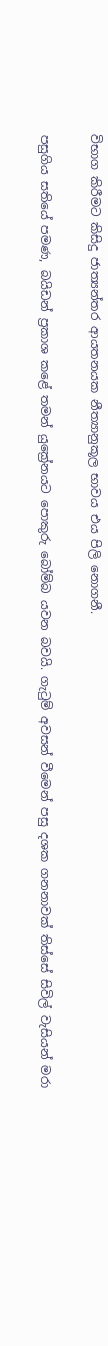විභාග කිරීමට කිසිදු ජාත්‍යන්තර ආයතනයක නීත්‍යානුකූල භාවය එය පිලි නොගනී.

පසුගිය සතියේ පමණ, බයිඩන් ප්‍රකාශ කළේ තමන් යුක්‍රේනයට පොකුරු බෝම්බ යවන බවයි. ගැටුම් අවසන් වීමෙන් පසු දශක ගනනාවක් තිස්සේ සිවිල් වැසියන් මරා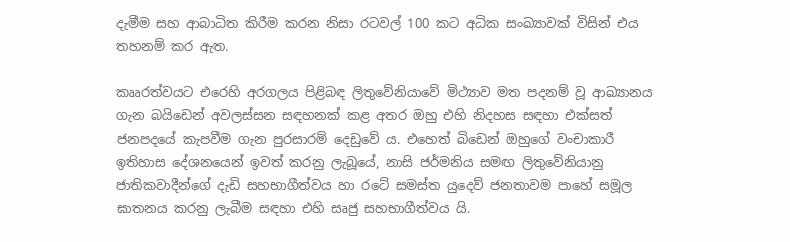දැමීම සහ ආබාධිත කිරීම කරන නිසා රටවල් 100 කට අධික සංඛ්‍යාවක් විසින් එය තහනම් කර ඇත.

කෲරත්වයට එරෙහි අරගලය පිළිබඳ ලිතුවේනියාවේ මිථ්‍යාව මත පදනම් වූ ආඛ්‍යානය ගැන බයිඩෙන් අවලස්සන සඳහනක් කළ අතර ඔහු එහි නිදහස සඳහා එක්සත් ජනපදයේ කැපවීම ගැන පුරසාරම් දෙඩුවේ ය. එහෙත් බිඩෙන් ඔහුගේ වංචාකාරී ඉතිහාස දේශනයෙන් ඉවත් කරනු ලැබූයේ, නාසි ජර්මනිය සමඟ ලිතුවේනියානු ජාතිකවාදීන්ගේ දැඩි සහභාගීත්වය හා රටේ සමස්ත යුදෙව් ජනතාවම පාහේ සමූල ඝාතනය කරනු ලැබීම සඳහා එහි සෘජු සහභාගීත්වය යි.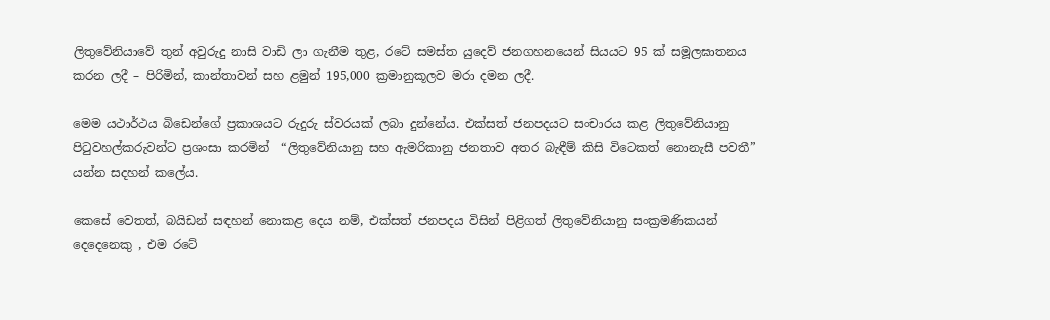ලිතුවේනියාවේ තුන් අවුරුදු නාසි වාඩි ලා ගැනීම තුළ, රටේ සමස්ත යුදෙව් ජනගහනයෙන් සියයට 95 ක් සමූලඝාතනය කරන ලදී – පිරිමින්, කාන්තාවන් සහ ළමුන් 195,000 ක්‍රමානුකූලව මරා දමන ලදී.

මෙම යථාර්ථය බිඩෙන්ගේ ප්‍රකාශයට රුදුරු ස්වරයක් ලබා දුන්නේය. එක්සත් ජනපදයට සංචාරය කළ ලිතුවේනියානු පිටුවහල්කරුවන්ට ප්‍රශංසා කරමින්  “ලිතුවේනියානු සහ ඇමරිකානු ජනතාව අතර බැඳීම් කිසි විටෙකත් නොනැසී පවතී” යන්න සදහන් කලේය.

කෙසේ වෙතත්, බයිඩන් සඳහන් නොකළ දෙය නම්, එක්සත් ජනපදය විසින් පිළිගත් ලිතුවේනියානු සංක්‍රමණිකයන් දෙදෙනෙකු , එම රටේ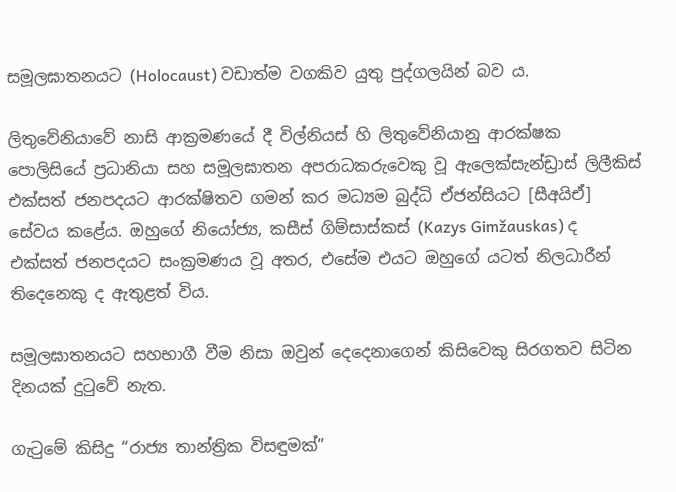සමූලඝාතනයට (Holocaust) වඩාත්ම වගකිව යුතු පුද්ගලයින් බව ය.

ලිතුවේනියාවේ නාසි ආක්‍රමණයේ දී විල්නියස් හි ලිතුවේනියානු ආරක්ෂක පොලිසියේ ප්‍රධානියා සහ සමූලඝාතන අපරාධකරුවෙකු වූ ඇලෙක්සැන්ඩ්‍රාස් ලිලීකිස් එක්සත් ජනපදයට ආරක්ෂිතව ගමන් කර මධ්‍යම බුද්ධි ඒජන්සියට [සීඅයිඒ] සේවය කළේය. ඔහුගේ නියෝජ්‍ය, කසීස් ගිම්සාස්කස් (Kazys Gimžauskas) ද එක්සත් ජනපදයට සංක්‍රමණය වූ අතර, එසේම එයට ඔහුගේ යටත් නිලධාරීන් තිදෙනෙකු ද ඇතුළත් විය.

සමූලඝාතනයට සහභාගී වීම නිසා ඔවුන් දෙදෙනාගෙන් කිසිවෙකු සිරගතව සිටින දිනයක් දුටුවේ නැත.

ගැටුමේ කිසිදු “රාජ්‍ය තාන්ත්‍රික විසඳුමක්”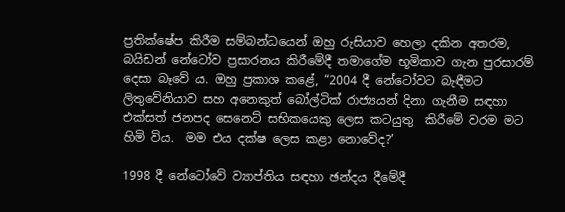ප්‍රතික්ෂේප කිරීම සම්බන්ධයෙන් ඔහු රුසියාව හෙලා දකින අතරම, බයිඩන් නේටෝව ප්‍රසාරනය කිරීමේදී තමාගේම භූමිකාව ගැන පුරසාරම් දෙසා බෑවේ ය. ඔහු ප්‍රකාශ කළේ, “2004 දී නේටෝවට බැඳීමට ලිතුවේනියාව සහ අනෙකුත් බෝල්ටික් රාජ්‍යයන් දිනා ගැනීම සඳහා එක්සත් ජනපද සෙනෙට් සභිකයෙකු ලෙස කටයුතු  කිරීමේ වරම මට හිමි විය.  මම එය දක්ෂ ලෙස කළා නොවේද?’

1998 දී නේටෝවේ ව්‍යාප්තිය සඳහා ඡන්දය දීමේදී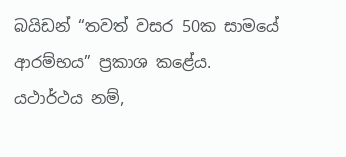බයිඩන් “තවත් වසර 50ක සාමයේ ආරම්භය” ප්‍රකාශ කළේය. යථාර්ථය නම්,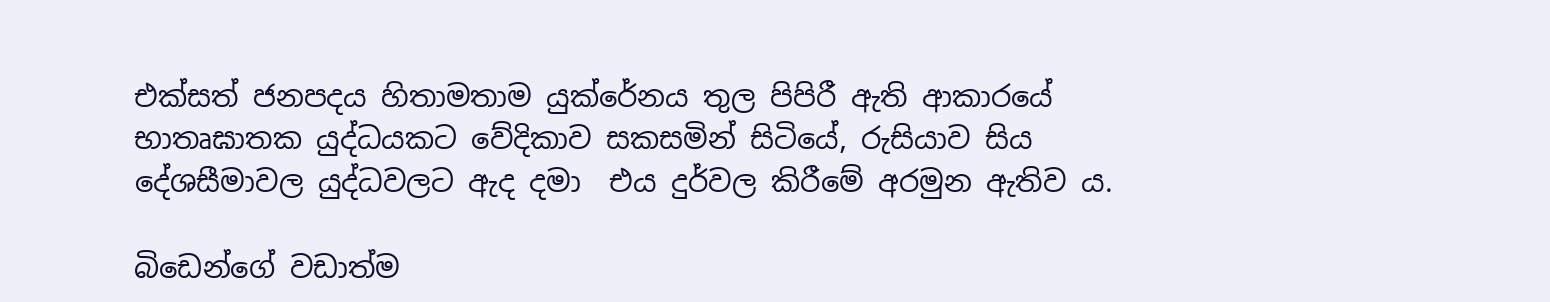එක්සත් ජනපදය හිතාමතාම යුක්රේනය තුල පිපිරී ඇති ආකාරයේ භාතෘඝාතක යුද්ධයකට වේදිකාව සකසමින් සිටියේ, රුසියාව සිය දේශසීමාවල යුද්ධවලට ඇද දමා  එය දුර්වල කිරීමේ අරමුන ඇතිව ය.

බිඩෙන්ගේ වඩාත්ම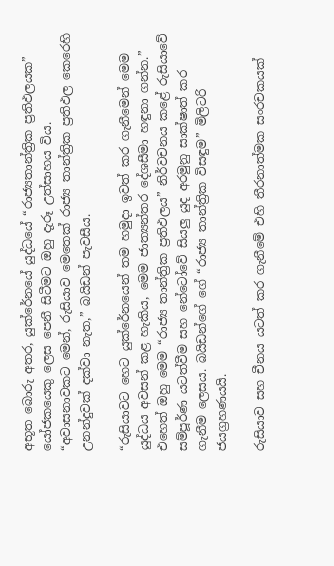අභූත බොරු අතර, යුක්රේනයේ යුද්ධයේ “රාජ්‍යතාන්ත්‍රික ප්‍රතිඵලයක” යෝජකයෙකු ලෙස පෙනී සිටීමට ඔහු දැරූ උත්සාහය විය. “අවාසනාවකට මෙන්, රුසියාව මෙතෙක් රාජ්‍ය තාන්ත්‍රික ප්‍රතිඵල කෙරෙහි උනන්දුවක් දක්වා නැත,” බයිඩන් පැවසීය.

“රුසියාවට හෙට යුක්රේනයෙන් තම හමුදා ඉවත් කර ගැනීමෙන් මෙම යුද්ධය අවසන් කළ හැකිය, මෙම ජාත්‍යන්තර දේශසීමා හඳුනා ගන්න.” එහෙත් ඔහු මෙම “රාජ්‍ය තාන්ත්‍රික ප්‍රතිඵලය” නිර්වචනය කළේ රුසියාවේ සම්පූර්ණ යටත්වීම සහ නේටෝවේ සියලු යුද අරමුනු සාක්ෂාත් කර ගැනීම ලෙසය. බයිඩන්ගේ ගේ “රාජ්‍ය තාන්ත්‍රික විසඳුම” මිලිටරි ජයග්‍රහණයයි.

රුසියාව සහ චීනය යටත් කර ගැනීමේ එහි තීරනාත්මක සංරචකයක්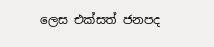ලෙස එක්සත් ජනපද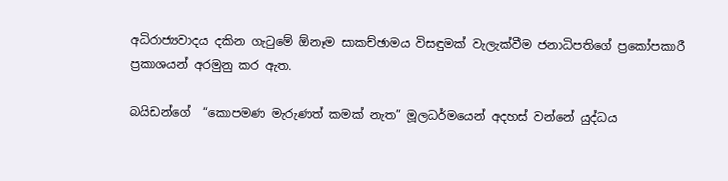අධිරාජ්‍යවාදය දකින ගැටුමේ ඕනෑම සාකච්ඡාමය විසඳුමක් වැලැක්වීම ජනාධිපතිගේ ප්‍රකෝපකාරී ප්‍රකාශයන් අරමුනු කර ඇත.

බයිඩන්ගේ  “කොපමණ මැරුණත් කමක් නැත” මූලධර්මයෙන් අදහස් වන්නේ යුද්ධය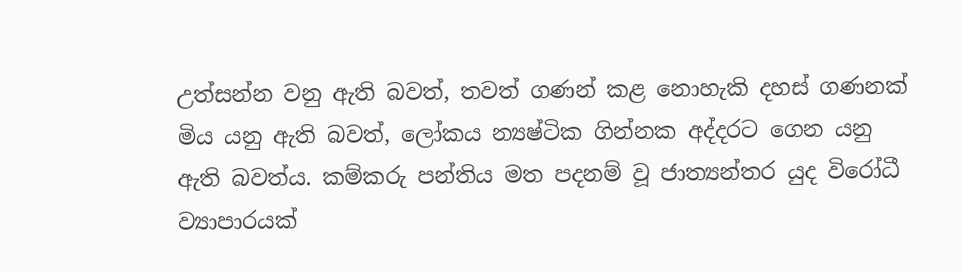උත්සන්න වනු ඇති බවත්, තවත් ගණන් කළ නොහැකි දහස් ගණනක් මිය යනු ඇති බවත්, ලෝකය න්‍යෂ්ටික ගින්නක අද්දරට ගෙන යනු ඇති බවත්ය. කම්කරු පන්තිය මත පදනම් වූ ජාත්‍යන්තර යුද විරෝධී ව්‍යාපාරයක්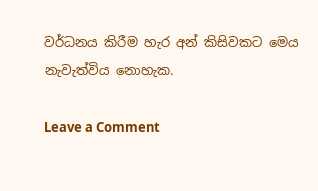වර්ධනය කිරීම හැර අන් කිසිවකට මෙය නැවැත්විය නොහැක.

Leave a Comment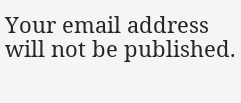Your email address will not be published.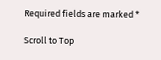Required fields are marked *

Scroll to Top